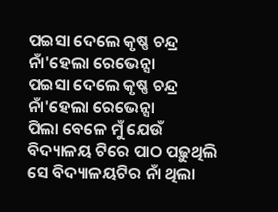ପଇସା ଦେଲେ କୃଷ୍ଣ ଚନ୍ଦ୍ର ନାଁ'ହେଲା ରେଭେନ୍ସା
ପଇସା ଦେଲେ କୃଷ୍ଣ ଚନ୍ଦ୍ର ନାଁ'ହେଲା ରେଭେନ୍ସା
ପିଲା ବେଳେ ମୁଁ ଯେଉଁ ବିଦ୍ୟାଳୟ ଟିରେ ପାଠ ପଢ଼ୁଥିଲି ସେ ବିଦ୍ୟାଳୟଟିର ନାଁ ଥିଲା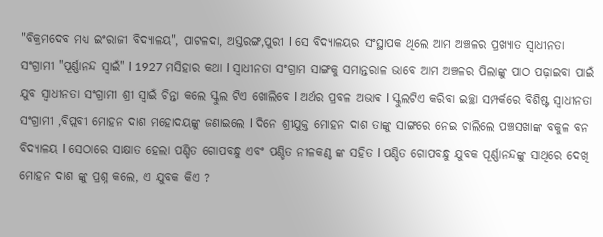"ବିକ୍ରମଦେବ ମଧ୍ୟ ଇଂରାଜୀ ବିଦ୍ୟାଳୟ", ପାଟଳଦା, ଅସ୍ତରଙ୍ଗ,ପୁରୀ l ସେ ବିଦ୍ୟାଳୟର ସଂସ୍ଥାପକ ଥିଲେ ଆମ ଅଞ୍ଚଳର ପ୍ରଖ୍ୟାତ ସ୍ୱାଧୀନତା ସଂଗ୍ରାମୀ "ପୂର୍ଣ୍ଣାନନ୍ଦ ସ୍ୱାଇଁ" l 1927 ମସିହାର କଥା l ସ୍ୱାଧୀନତା ସଂଗ୍ରାମ ସାଙ୍ଗକୁ ସମାନ୍ତରାଳ ଭାବେ ଆମ ଅଞ୍ଚଳର ପିଲାଙ୍କୁ ପାଠ ପଢ଼ାଇବା ପାଇଁ ଯୁବ ସ୍ୱାଧୀନତା ସଂଗ୍ରାମୀ ଶ୍ରୀ ସ୍ବାଇଁ ଚିନ୍ତା କଲେ ସ୍କୁଲ ଟିଏ ଖୋଲିବେ l ଅର୍ଥର ପ୍ରବଳ ଅଭାଵ l ସ୍କୁଲଟିଏ କରିବା ଇଚ୍ଛା ସମ୍ପର୍କରେ ବିଶିଷ୍ଟ ସ୍ୱାଧୀନତା ସଂଗ୍ରାମୀ ,ବିପ୍ଲବୀ ମୋହନ ଦାଶ ମହୋଦୟଙ୍କୁ ଜଣାଇଲେ l ଦିନେ ଶ୍ରୀଯୁକ୍ତ ମୋହନ ଦାଶ ତାଙ୍କୁ ସାଙ୍ଗରେ ନେଇ ଚାଲିଲେ ପଞ୍ଚସଖାଙ୍କ ବକୁଳ ବନ ବିଦ୍ୟାଳୟ l ସେଠାରେ ସାକ୍ଷାତ ହେଲା ପଣ୍ଡିତ ଗୋପବନ୍ଧୁ ଏବଂ ପଣ୍ଡିତ ନୀଳକଣ୍ଠ ଙ୍କ ସହିତ l ପଣ୍ଡିତ ଗୋପବନ୍ଧୁ ଯୁବକ ପୂର୍ଣ୍ଣାନନ୍ଦଙ୍କୁ ସାଥିରେ ଦେଖି ମୋହନ ଦାଶ ଙ୍କୁ ପ୍ରଶ୍ନ କଲେ, ଏ ଯୁବକ କିଏ ?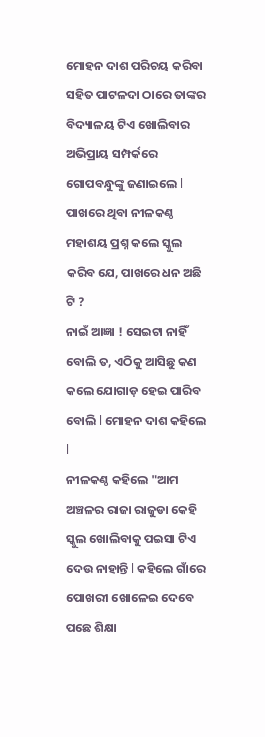ମୋହନ ଦାଶ ପରିଚୟ କରିବା ସହିତ ପାଟଳଦା ଠାରେ ତାଙ୍କର ବିଦ୍ୟାଳୟ ଟିଏ ଖୋଲିବାର ଅଭିପ୍ରାୟ ସମ୍ପର୍କରେ ଗୋପବନ୍ଧୁଙ୍କୁ ଜଣାଇଲେ l ପାଖରେ ଥିବା ନୀଳକଣ୍ଠ ମହାଶୟ ପ୍ରଶ୍ନ କଲେ ସ୍କୁଲ କରିବ ଯେ, ପାଖରେ ଧନ ଅଛି ଟି ?
ନାଇଁ ଆଜ୍ଞା ! ସେଇଟା ନାହିଁ ବୋଲି ତ, ଏଠିକୁ ଆସିଛୁ କଣ କଲେ ଯୋଗାଡ଼ ହେଇ ପାରିବ ବୋଲି l ମୋହନ ଦାଶ କହିଲେ l
ନୀଳକଣ୍ଠ କହିଲେ "ଆମ ଅଞ୍ଚଳର ରାଜା ରାଜୁଡା କେହି ସ୍କୁଲ ଖୋଲିବାକୁ ପଇସା ଟିଏ ଦେଉ ନାହାନ୍ତି l କହିଲେ ଗାଁରେ ପୋଖରୀ ଖୋଳେଇ ଦେବେ ପଛେ ଶିକ୍ଷା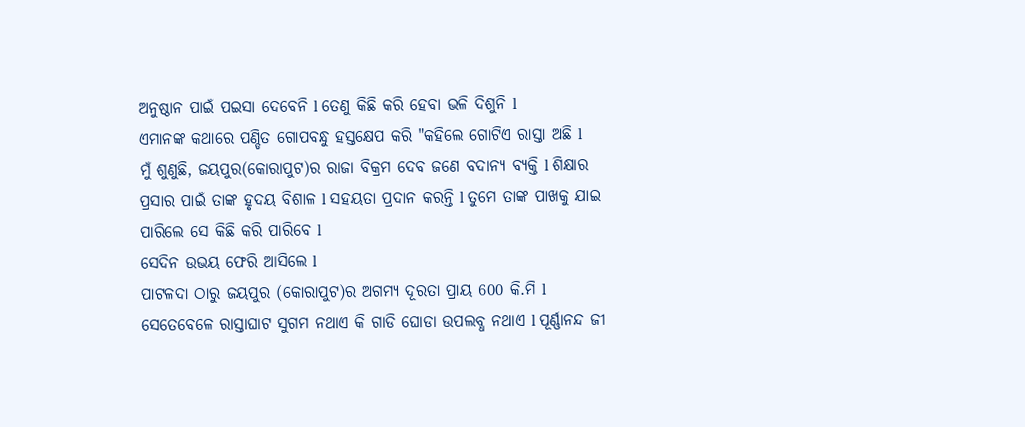ଅନୁଷ୍ଠାନ ପାଇଁ ପଇସା ଦେବେନି l ତେଣୁ କିଛି କରି ହେବା ଭଳି ଦିଶୁନି l
ଏମାନଙ୍କ କଥାରେ ପଣ୍ଡିତ ଗୋପବନ୍ଧୁ ହସ୍ତକ୍ଷେପ କରି "କହିଲେ ଗୋଟିଏ ରାସ୍ତା ଅଛି l
ମୁଁ ଶୁଣୁଛି, ଜୟପୁର(କୋରାପୁଟ)ର ରାଜା ବିକ୍ରମ ଦେବ ଜଣେ ବଦାନ୍ୟ ବ୍ୟକ୍ତି l ଶିକ୍ଷାର ପ୍ରସାର ପାଇଁ ତାଙ୍କ ହୃଦୟ ବିଶାଳ l ସହୟତା ପ୍ରଦାନ କରନ୍ତି l ତୁମେ ତାଙ୍କ ପାଖକୁ ଯାଇ ପାରିଲେ ସେ କିଛି କରି ପାରିବେ l
ସେଦିନ ଉଭୟ ଫେରି ଆସିଲେ l
ପାଟଳଦା ଠାରୁ ଜୟପୁର (କୋରାପୁଟ)ର ଅଗମ୍ୟ ଦୂରତା ପ୍ରାୟ 600 କି.ମି l ସେତେବେଳେ ରାସ୍ତାଘାଟ ସୁଗମ ନଥାଏ କି ଗାଡି ଘୋଡା ଉପଲବ୍ଧ ନଥାଏ l ପୂର୍ଣ୍ଣାନନ୍ଦ ଜୀ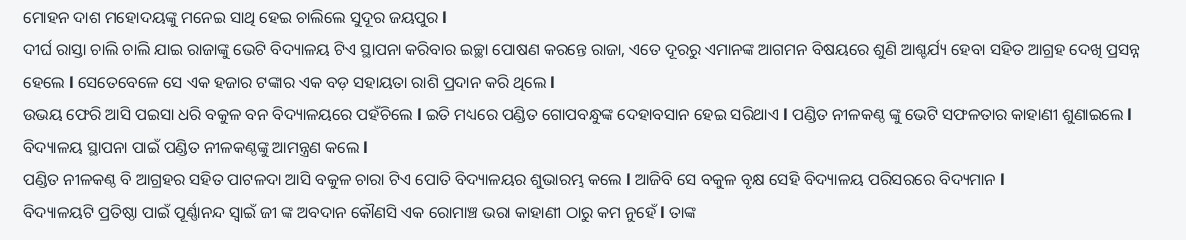ମୋହନ ଦାଶ ମହୋଦୟଙ୍କୁ ମନେଇ ସାଥି ହେଇ ଚାଲିଲେ ସୁଦୂର ଜୟପୁର l
ଦୀର୍ଘ ରାସ୍ତା ଚାଲି ଚାଲି ଯାଇ ରାଜାଙ୍କୁ ଭେଟି ବିଦ୍ୟାଳୟ ଟିଏ ସ୍ଥାପନା କରିବାର ଇଚ୍ଛା ପୋଷଣ କରନ୍ତେ ରାଜା, ଏତେ ଦୂରରୁ ଏମାନଙ୍କ ଆଗମନ ବିଷୟରେ ଶୁଣି ଆଶ୍ଚର୍ଯ୍ୟ ହେବା ସହିତ ଆଗ୍ରହ ଦେଖି ପ୍ରସନ୍ନ ହେଲେ l ସେତେବେଳେ ସେ ଏକ ହଜାର ଟଙ୍କାର ଏକ ବଡ଼ ସହାୟତା ରାଶି ପ୍ରଦାନ କରି ଥିଲେ l
ଉଭୟ ଫେରି ଆସି ପଇସା ଧରି ବକୁଳ ବନ ବିଦ୍ୟାଳୟରେ ପହଁଚିଲେ l ଇତି ମଧ୍ୟରେ ପଣ୍ଡିତ ଗୋପବନ୍ଧୁଙ୍କ ଦେହାବସାନ ହେଇ ସରିଥାଏ l ପଣ୍ଡିତ ନୀଳକଣ୍ଠ ଙ୍କୁ ଭେଟି ସଫଳତାର କାହାଣୀ ଶୁଣାଇଲେ l ବିଦ୍ୟାଳୟ ସ୍ଥାପନା ପାଇଁ ପଣ୍ଡିତ ନୀଳକଣ୍ଠଙ୍କୁ ଆମନ୍ତ୍ରଣ କଲେ l
ପଣ୍ଡିତ ନୀଳକଣ୍ଠ ବି ଆଗ୍ରହର ସହିତ ପାଟଳଦା ଆସି ବକୁଳ ଚାରା ଟିଏ ପୋତି ବିଦ୍ୟାଳୟର ଶୁଭାରମ୍ଭ କଲେ l ଆଜିବି ସେ ବକୁଳ ବୃକ୍ଷ ସେହି ବିଦ୍ୟାଳୟ ପରିସରରେ ବିଦ୍ୟମାନ l
ବିଦ୍ୟାଳୟଟି ପ୍ରତିଷ୍ଠା ପାଇଁ ପୂର୍ଣ୍ଣାନନ୍ଦ ସ୍ୱାଇଁ ଜୀ ଙ୍କ ଅବଦାନ କୌଣସି ଏକ ରୋମାଞ୍ଚ ଭରା କାହାଣୀ ଠାରୁ କମ ନୁହେଁ l ତାଙ୍କ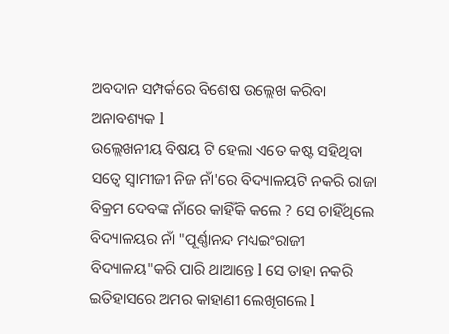ଅବଦାନ ସମ୍ପର୍କରେ ବିଶେଷ ଉଲ୍ଲେଖ କରିବା ଅନାବଶ୍ୟକ l
ଉଲ୍ଲେଖନୀୟ ବିଷୟ ଟି ହେଲା ଏତେ କଷ୍ଟ ସହିଥିବା ସତ୍ୱେ ସ୍ୱାମୀଜୀ ନିଜ ନାଁ'ରେ ବିଦ୍ୟାଳୟଟି ନକରି ରାଜା ବିକ୍ରମ ଦେବଙ୍କ ନାଁରେ କାହିଁକି କଲେ ? ସେ ଚାହିଁଥିଲେ ବିଦ୍ୟାଳୟର ନାଁ "ପୂର୍ଣ୍ଣାନନ୍ଦ ମଧ୍ୟଇଂରାଜୀ ବିଦ୍ୟାଳୟ"କରି ପାରି ଥାଆନ୍ତେ l ସେ ତାହା ନକରି ଇତିହାସରେ ଅମର କାହାଣୀ ଲେଖିଗଲେ l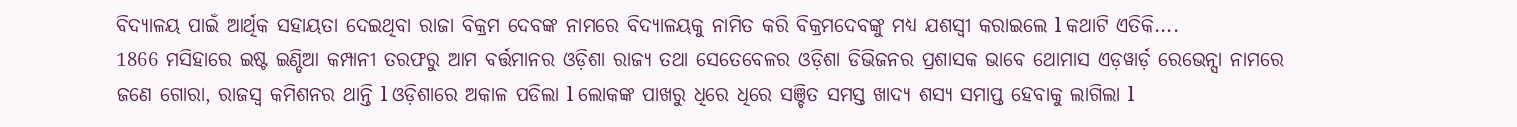ବିଦ୍ୟାଳୟ ପାଇଁ ଆର୍ଥିକ ସହାୟତା ଦେଇଥିବା ରାଜା ବିକ୍ରମ ଦେବଙ୍କ ନାମରେ ବିଦ୍ୟାଳୟକୁ ନାମିତ କରି ବିକ୍ରମଦେବଙ୍କୁ ମଧ୍ୟ ଯଶସ୍ବୀ କରାଇଲେ l କଥାଟି ଏତିକି....
1866 ମସିହାରେ ଇଷ୍ଟ ଇଣ୍ଡିଆ କମ୍ପାନୀ ତରଫରୁ ଆମ ବର୍ତ୍ତମାନର ଓଡ଼ିଶା ରାଜ୍ୟ ତଥା ସେତେବେଳର ଓଡ଼ିଶା ଡିଭିଜନର ପ୍ରଶାସକ ଭାବେ ଥୋମାସ ଏଡ଼ୱାର୍ଡ଼ ରେଭେନ୍ସା ନାମରେ ଜଣେ ଗୋରା, ରାଜସ୍ୱ କମିଶନର ଥାନ୍ତି l ଓଡ଼ିଶାରେ ଅକାଳ ପଡିଲା l ଲୋକଙ୍କ ପାଖରୁ ଧିରେ ଧିରେ ସଞ୍ଚିତ ସମସ୍ତ ଖାଦ୍ୟ ଶସ୍ୟ ସମାପ୍ତ ହେବାକୁ ଲାଗିଲା l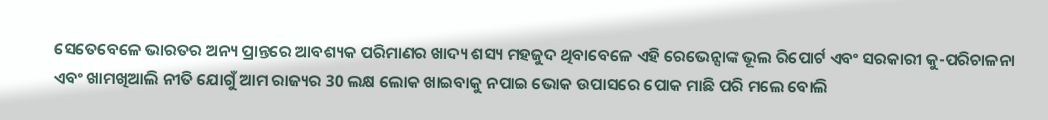ସେତେବେଳେ ଭାରତର ଅନ୍ୟ ପ୍ରାନ୍ତରେ ଆବଶ୍ୟକ ପରିମାଣର ଖାଦ୍ୟ ଶସ୍ୟ ମହଜୁଦ ଥିବାବେଳେ ଏହି ରେଭେନ୍ସାଙ୍କ ଭୂଲ ରିପୋର୍ଟ ଏବଂ ସରକାରୀ କୁ-ପରିଚାଳନା ଏବଂ ଖାମଖିଆଲି ନୀତି ଯୋଗୁଁ ଆମ ରାଜ୍ୟର 30 ଲକ୍ଷ ଲୋକ ଖାଇବାକୁ ନପାଇ ଭୋକ ଉପାସରେ ପୋକ ମାଛି ପରି ମଲେ ବୋଲି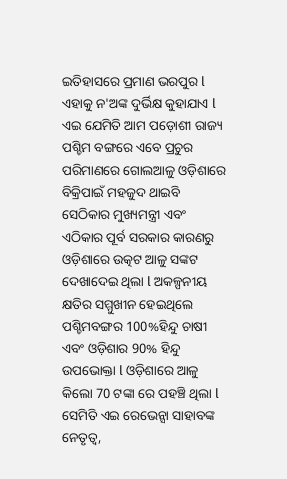ଇତିହାସରେ ପ୍ରମାଣ ଭରପୁର l ଏହାକୁ ନ'ଅଙ୍କ ଦୁର୍ଭିକ୍ଷ କୁହାଯାଏ l
ଏଇ ଯେମିତି ଆମ ପଡ଼ୋଶୀ ରାଜ୍ୟ ପଶ୍ଚିମ ବଙ୍ଗରେ ଏବେ ପ୍ରଚୁର ପରିମାଣରେ ଗୋଲଆଳୁ ଓଡ଼ିଶାରେ ବିକ୍ରିପାଇଁ ମହଜୁଦ ଥାଇବି ସେଠିକାର ମୁଖ୍ୟମନ୍ତ୍ରୀ ଏବଂ ଏଠିକାର ପୂର୍ବ ସରକାର କାରଣରୁ ଓଡ଼ିଶାରେ ଉତ୍କଟ ଆଳୁ ସଙ୍କଟ ଦେଖାଦେଇ ଥିଲା l ଅକଳ୍ପନୀୟ କ୍ଷତିର ସମ୍ମୁଖୀନ ହେଇଥିଲେ ପଶ୍ଚିମବଙ୍ଗର 100%ହିନ୍ଦୁ ଚାଷୀ ଏବଂ ଓଡ଼ିଶାର 90% ହିନ୍ଦୁ ଉପଭୋକ୍ତା l ଓଡ଼ିଶାରେ ଆଳୁ କିଲୋ 70 ଟଙ୍କା ରେ ପହଞ୍ଚି ଥିଲା l
ସେମିତି ଏଇ ରେଭେନ୍ସା ସାହାବଙ୍କ ନେତୃତ୍ୱ,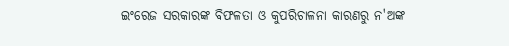ଇଂରେଜ ସରକାରଙ୍କ ବିଫଳତା ଓ କୁପରିଚାଳନା କାରଣରୁ ନ'ଅଙ୍କ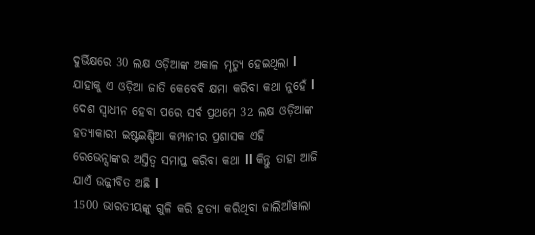ଦୁର୍ଭିକ୍ଷରେ 30 ଲକ୍ଷ ଓଡ଼ିଆଙ୍କ ଅକାଳ ମୃତ୍ୟୁ ହେଇଥିଲା l
ଯାହାକୁ ଏ ଓଡ଼ିଆ ଜାତି କେବେବି କ୍ଷମା କରିବା କଥା ନୁହେଁ l ଦେଶ ସ୍ୱାଧୀନ ହେବା ପରେ ସର୍ବ ପ୍ରଥମେ 32 ଲକ୍ଷ ଓଡ଼ିଆଙ୍କ ହତ୍ୟାକାରୀ ଇଷ୍ଟଇଣ୍ଡିଆ କମ୍ପାନୀର ପ୍ରଶାସକ ଏହି ରେଭେନ୍ସାଙ୍କର ଅସ୍ତିତ୍ୱ ସମାପ୍ତ କରିବା କଥା ll କିନ୍ତୁ ତାହା ଆଜି ଯାଏଁ ଉଜ୍ଜୀବିତ ଅଛି l
1500 ଭାରତୀୟଙ୍କୁ ଗୁଳି କରି ହତ୍ୟା କରିଥିବା ଜାଲିଆଁୱାଲା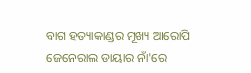ବାଗ ହତ୍ୟାକାଣ୍ଡର ମୂଖ୍ୟ ଆରୋପି ଜେନେରାଲ ଡାୟାର ନାଁ'ରେ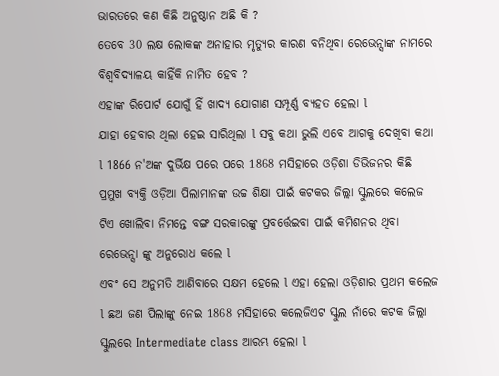ଭାରତରେ କଣ କିଛି ଅନୁଷ୍ଠାନ ଅଛି କି ?
ତେବେ 30 ଲକ୍ଷ ଲୋକଙ୍କ ଅନାହାର ମୃତ୍ୟୁର କାରଣ ବନିଥିବା ରେଭେନ୍ସାଙ୍କ ନାମରେ ବିଶ୍ଵବିଦ୍ୟାଳୟ କାହିଁକି ନାମିତ ହେବ ?
ଏହାଙ୍କ ରିପୋର୍ଟ ଯୋଗୁଁ ହିଁ ଖାଦ୍ୟ ଯୋଗାଣ ସମ୍ପୂର୍ଣ୍ଣ ବ୍ୟହତ ହେଲା l
ଯାହା ହେବାର ଥିଲା ହେଇ ସାରିଥିଲା l ସବୁ କଥା ଭୁଲି ଏବେ ଆଗକୁ ଦେଖିବା କଥା l 1866 ନ'ଅଙ୍କ ଦୁର୍ଭିକ୍ଷ ପରେ ପରେ 1868 ମସିହାରେ ଓଡ଼ିଶା ଡିଭିଜନର କିଛି ପ୍ରମୁଖ ବ୍ୟକ୍ତି ଓଡ଼ିଆ ପିଲାମାନଙ୍କ ଉଚ୍ଚ ଶିକ୍ଷା ପାଇଁ କଟକର ଜିଲ୍ଲା ସ୍କୁଲରେ କଲେଜ ଟିଏ ଖୋଲିବା ନିମନ୍ତେ ବଙ୍ଗ ସରକାରଙ୍କୁ ପ୍ରବର୍ତ୍ତେଇବା ପାଇଁ କମିଶନର ଥିବା ରେଭେନ୍ସା ଙ୍କୁ ଅନୁରୋଧ କଲେ l
ଏବଂ ସେ ଅନୁମତି ଆଣିବାରେ ସକ୍ଷମ ହେଲେ l ଏହା ହେଲା ଓଡ଼ିଶାର ପ୍ରଥମ କଲେଜ l ଛଅ ଜଣ ପିଲାଙ୍କୁ ନେଇ 1868 ମସିହାରେ କଲେଜିଏଟ ସ୍କୁଲ ନାଁରେ କଟକ ଜିଲ୍ଲା ସ୍କୁଲରେ Intermediate class ଆରମ୍ଭ ହେଲା l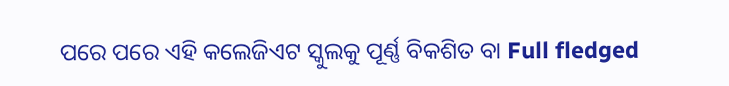ପରେ ପରେ ଏହି କଲେଜିଏଟ ସ୍କୁଲକୁ ପୂର୍ଣ୍ଣ ବିକଶିତ ବା Full fledged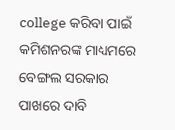college କରିବା ପାଇଁ କମିଶନରଙ୍କ ମାଧ୍ୟମରେ ବେଙ୍ଗଲ ସରକାର ପାଖରେ ଦାବି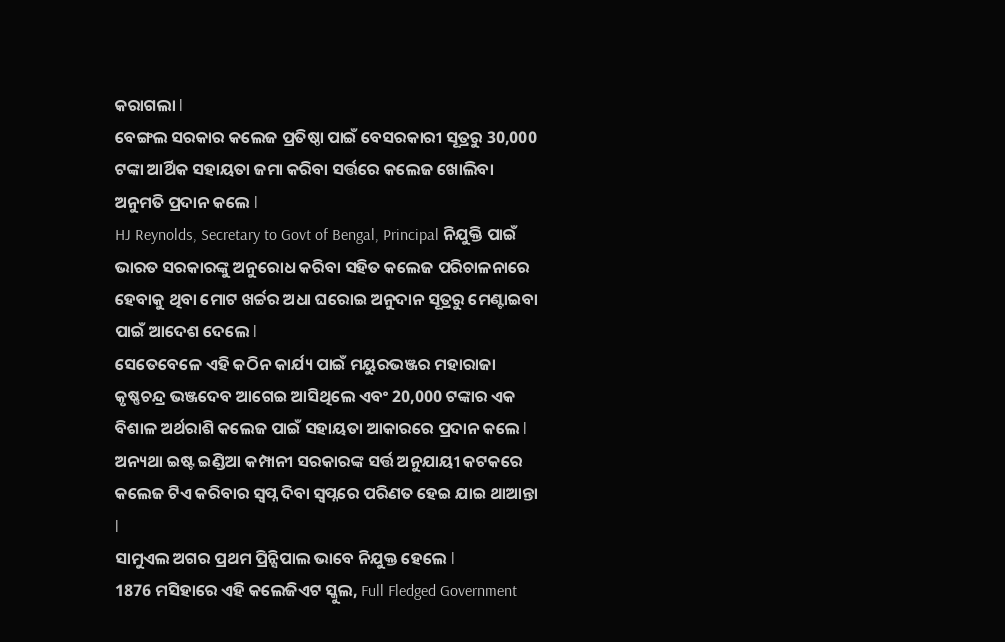କରାଗଲା l
ବେଙ୍ଗଲ ସରକାର କଲେଜ ପ୍ରତିଷ୍ଠା ପାଇଁ ବେସରକାରୀ ସୂତ୍ରରୁ 30,000 ଟଙ୍କା ଆର୍ଥିକ ସହାୟତା ଜମା କରିବା ସର୍ତ୍ତରେ କଲେଜ ଖୋଲିବା ଅନୁମତି ପ୍ରଦାନ କଲେ l
HJ Reynolds, Secretary to Govt of Bengal, Principal ନିଯୁକ୍ତି ପାଇଁ ଭାରତ ସରକାରଙ୍କୁ ଅନୁରୋଧ କରିବା ସହିତ କଲେଜ ପରିଚାଳନାରେ ହେବାକୁ ଥିବା ମୋଟ ଖର୍ଚ୍ଚର ଅଧା ଘରୋଇ ଅନୁଦାନ ସୂତ୍ରରୁ ମେଣ୍ଟାଇବା ପାଇଁ ଆଦେଶ ଦେଲେ l
ସେତେବେଳେ ଏହି କଠିନ କାର୍ଯ୍ୟ ପାଇଁ ମୟୁରଭଞ୍ଜର ମହାରାଜା କୃଷ୍ଣଚନ୍ଦ୍ର ଭଞ୍ଜଦେବ ଆଗେଇ ଆସିଥିଲେ ଏବଂ 20,000 ଟଙ୍କାର ଏକ ବିଶାଳ ଅର୍ଥରାଶି କଲେଜ ପାଇଁ ସହାୟତା ଆକାରରେ ପ୍ରଦାନ କଲେ l ଅନ୍ୟଥା ଇଷ୍ଟ ଇଣ୍ଡିଆ କମ୍ପାନୀ ସରକାରଙ୍କ ସର୍ତ୍ତ ଅନୁଯାୟୀ କଟକରେ କଲେଜ ଟିଏ କରିବାର ସ୍ୱପ୍ନ ଦିବା ସ୍ୱପ୍ନରେ ପରିଣତ ହେଇ ଯାଇ ଥାଆନ୍ତା l
ସାମୁଏଲ ଅଗର ପ୍ରଥମ ପ୍ରିନ୍ସିପାଲ ଭାବେ ନିଯୁକ୍ତ ହେଲେ l
1876 ମସିହାରେ ଏହି କଲେଜିଏଟ ସ୍କୁଲ, Full Fledged Government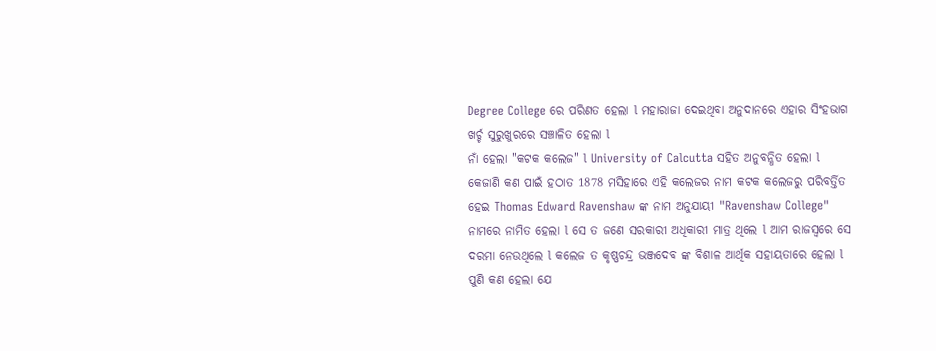Degree College ରେ ପରିଣତ ହେଲା l ମହାରାଜା ଦେଇଥିବା ଅନୁଦାନରେ ଏହାର ସିଂହଭାଗ ଖର୍ଚ୍ଚ ସୁରୁଖୁରରେ ସଞ୍ଚାଳିତ ହେଲା l
ନାଁ ହେଲା "କଟକ କଲେଜ" l University of Calcutta ସହିତ ଅନୁବନ୍ଧିତ ହେଲା l
କେଜାଣି କଣ ପାଇଁ ହଠାତ 1878 ମସିହାରେ ଏହି କଲେଜର ନାମ କଟକ କଲେଜରୁ ପରିବର୍ତ୍ତିତ ହେଇ Thomas Edward Ravenshaw ଙ୍କ ନାମ ଅନୁଯାୟୀ "Ravenshaw College" ନାମରେ ନାମିତ ହେଲା l ସେ ତ ଜଣେ ସରକାରୀ ଅଧିକାରୀ ମାତ୍ର ଥିଲେ l ଆମ ରାଜସ୍ୱରେ ସେ ଦରମା ନେଉଥିଲେ l କଲେଜ ତ କୃଷ୍ଣଚନ୍ଦ୍ର ଭଞ୍ଜଦେବ ଙ୍କ ବିଶାଳ ଆର୍ଥିକ ସହାୟତାରେ ହେଲା l ପୁଣି କଣ ହେଲା ଯେ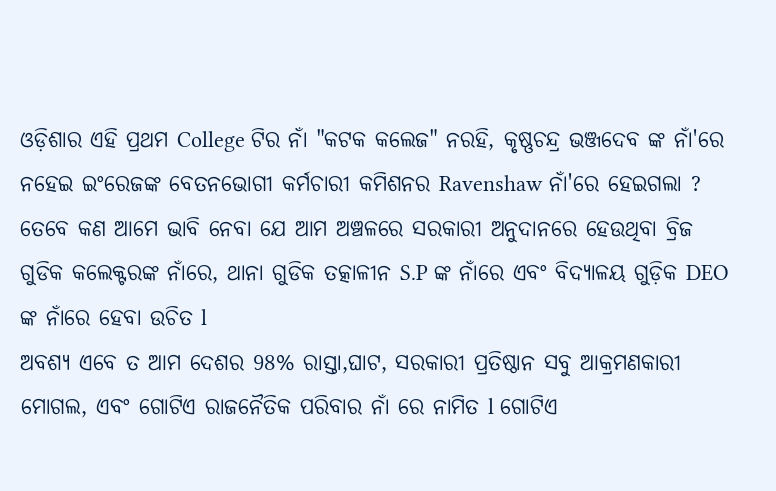ଓଡ଼ିଶାର ଏହି ପ୍ରଥମ College ଟିର ନାଁ "କଟକ କଲେଜ" ନରହି, କୃଷ୍ଣଚନ୍ଦ୍ର ଭଞ୍ଜଦେବ ଙ୍କ ନାଁ'ରେ ନହେଇ ଇଂରେଜଙ୍କ ବେତନଭୋଗୀ କର୍ମଚାରୀ କମିଶନର Ravenshaw ନାଁ'ରେ ହେଇଗଲା ?
ତେବେ କଣ ଆମେ ଭାବି ନେବା ଯେ ଆମ ଅଞ୍ଚଳରେ ସରକାରୀ ଅନୁଦାନରେ ହେଉଥିବା ବ୍ରିଜ ଗୁଡିକ କଲେକ୍ଟରଙ୍କ ନାଁରେ, ଥାନା ଗୁଡିକ ତତ୍କାଳୀନ S.P ଙ୍କ ନାଁରେ ଏବଂ ବିଦ୍ୟାଳୟ ଗୁଡ଼ିକ DEO ଙ୍କ ନାଁରେ ହେବା ଉଚିତ l
ଅବଶ୍ୟ ଏବେ ତ ଆମ ଦେଶର 98% ରାସ୍ତା,ଘାଟ, ସରକାରୀ ପ୍ରତିଷ୍ଠାନ ସବୁ ଆକ୍ରମଣକାରୀ ମୋଗଲ, ଏବଂ ଗୋଟିଏ ରାଜନୈତିକ ପରିବାର ନାଁ ରେ ନାମିତ l ଗୋଟିଏ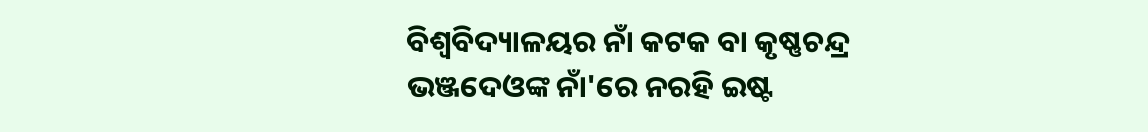ବିଶ୍ଵବିଦ୍ୟାଳୟର ନାଁ କଟକ ବା କୃଷ୍ଣଚନ୍ଦ୍ର ଭଞ୍ଜଦେଓଙ୍କ ନାଁ'ରେ ନରହି ଇଷ୍ଟ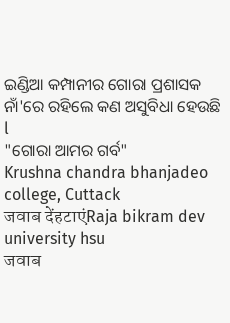ଇଣ୍ଡିଆ କମ୍ପାନୀର ଗୋରା ପ୍ରଶାସକ ନାଁ'ରେ ରହିଲେ କଣ ଅସୁବିଧା ହେଉଛି l
"ଗୋରା ଆମର ଗର୍ବ"
Krushna chandra bhanjadeo college, Cuttack
जवाब देंहटाएंRaja bikram dev university hsu
जवाब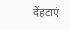देंहटाएं